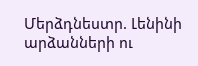Մերձդնեստր. Լենինի արձանների ու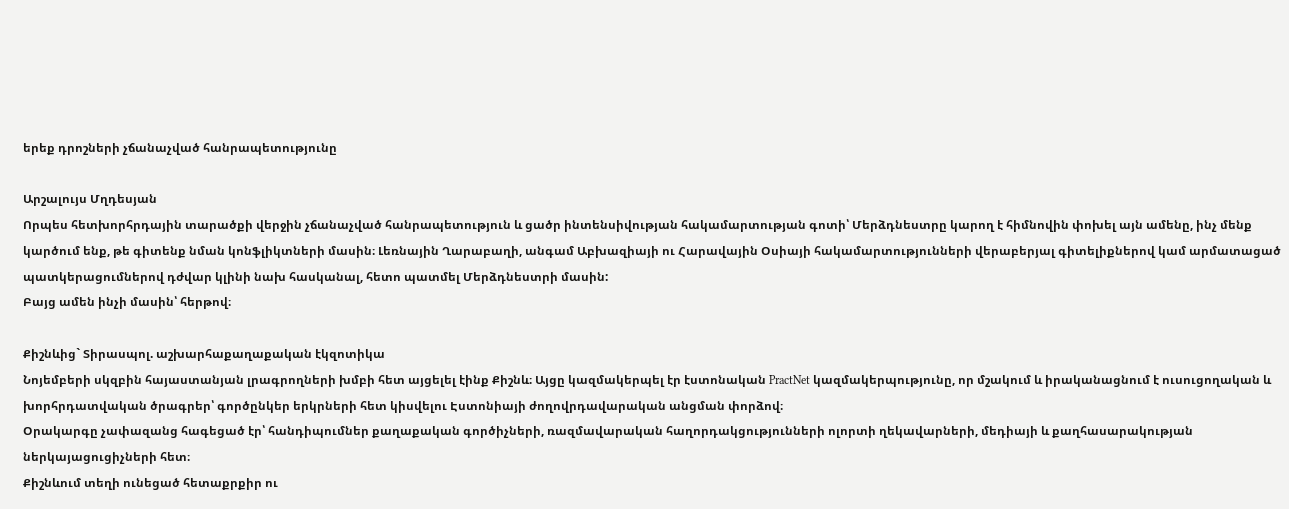երեք դրոշների չճանաչված հանրապետությունը

Արշալույս Մղդեսյան
Որպես հետխորհրդային տարածքի վերջին չճանաչված հանրապետություն և ցածր ինտենսիվության հակամարտության գոտի՝ Մերձդնեստրը կարող է հիմնովին փոխել այն ամենը, ինչ մենք կարծում ենք, թե գիտենք նման կոնֆլիկտների մասին։ Լեռնային Ղարաբաղի, անգամ Աբխազիայի ու Հարավային Օսիայի հակամարտությունների վերաբերյալ գիտելիքներով կամ արմատացած պատկերացումներով դժվար կլինի նախ հասկանալ, հետո պատմել Մերձդնեստրի մասին:
Բայց ամեն ինչի մասին՝ հերթով։

Քիշնևից` Տիրասպոլ. աշխարհաքաղաքական էկզոտիկա
Նոյեմբերի սկզբին հայաստանյան լրագրողների խմբի հետ այցելել էինք Քիշնև։ Այցը կազմակերպել էր էստոնական PractNet կազմակերպությունը, որ մշակում և իրականացնում է ուսուցողական և խորհրդատվական ծրագրեր՝ գործընկեր երկրների հետ կիսվելու Էստոնիայի ժողովրդավարական անցման փորձով։
Օրակարգը չափազանց հագեցած էր՝ հանդիպումներ քաղաքական գործիչների, ռազմավարական հաղորդակցությունների ոլորտի ղեկավարների, մեդիայի և քաղհասարակության ներկայացուցիչների հետ։
Քիշնևում տեղի ունեցած հետաքրքիր ու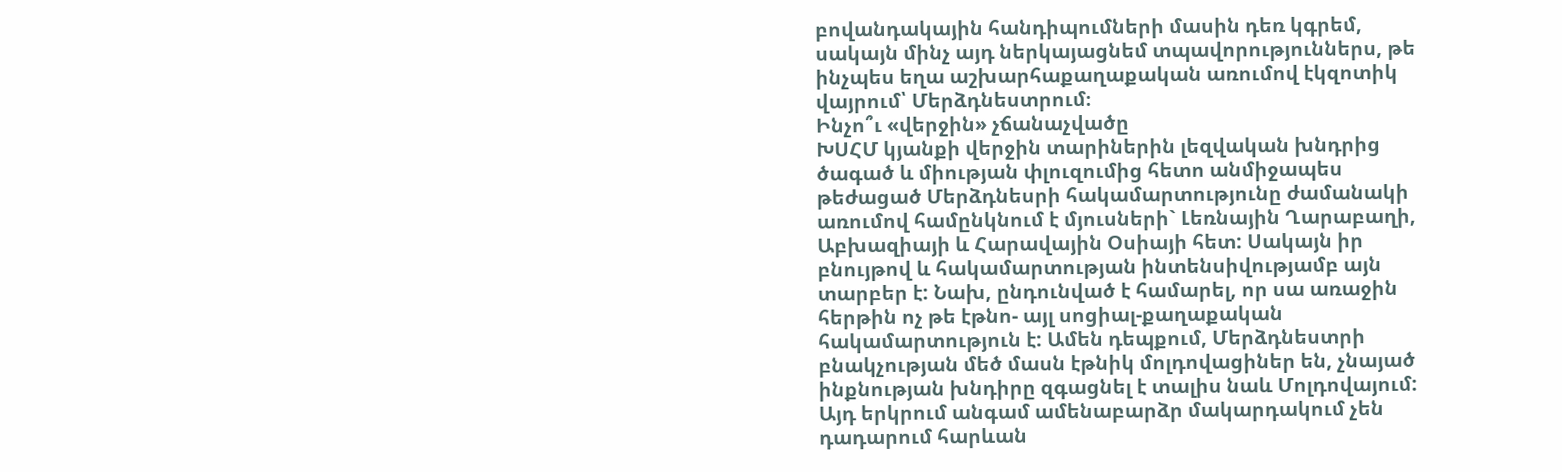բովանդակային հանդիպումների մասին դեռ կգրեմ, սակայն մինչ այդ ներկայացնեմ տպավորություններս, թե ինչպես եղա աշխարհաքաղաքական առումով էկզոտիկ վայրում՝ Մերձդնեստրում։
Ինչո՞ւ «վերջին» չճանաչվածը
ԽՍՀՄ կյանքի վերջին տարիներին լեզվական խնդրից ծագած և միության փլուզումից հետո անմիջապես թեժացած Մերձդնեսրի հակամարտությունը ժամանակի առումով համընկնում է մյուսների` Լեռնային Ղարաբաղի, Աբխազիայի և Հարավային Օսիայի հետ: Սակայն իր բնույթով և հակամարտության ինտենսիվությամբ այն տարբեր է: Նախ, ընդունված է համարել, որ սա առաջին հերթին ոչ թե էթնո- այլ սոցիալ-քաղաքական հակամարտություն է: Ամեն դեպքում, Մերձդնեստրի բնակչության մեծ մասն էթնիկ մոլդովացիներ են, չնայած ինքնության խնդիրը զգացնել է տալիս նաև Մոլդովայում:
Այդ երկրում անգամ ամենաբարձր մակարդակում չեն դադարում հարևան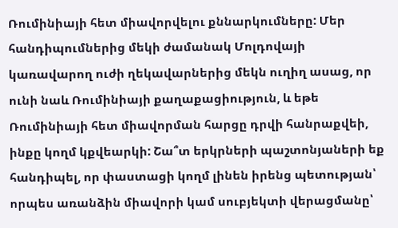Ռումինիայի հետ միավորվելու քննարկումները: Մեր հանդիպումներից մեկի ժամանակ Մոլդովայի կառավարող ուժի ղեկավարներից մեկն ուղիղ ասաց, որ ունի նաև Ռումինիայի քաղաքացիություն, և եթե Ռումինիայի հետ միավորման հարցը դրվի հանրաքվեի, ինքը կողմ կքվեարկի: Շա՞տ երկրների պաշտոնյաների եք հանդիպել, որ փաստացի կողմ լինեն իրենց պետության՝ որպես առանձին միավորի կամ սուբյեկտի վերացմանը՝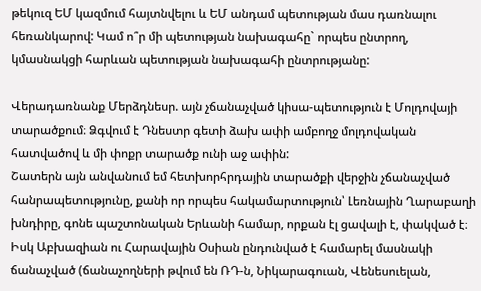թեկուզ ԵՄ կազմում հայտնվելու և ԵՄ անդամ պետության մաս դառնալու հեռանկարով: Կամ ո՞ր մի պետության նախագահը` որպես ընտրող, կմասնակցի հարևան պետության նախագահի ընտրությանը:

Վերադառնանք Մերձդնեսր. այն չճանաչված կիսա-պետություն է Մոլդովայի տարածքում։ Ձգվում է Դնեստր գետի ձախ ափի ամբողջ մոլդովական հատվածով և մի փոքր տարածք ունի աջ ափին:
Շատերն այն անվանում եմ հետխորհրդային տարածքի վերջին չճանաչված հանրապետությունը, քանի որ որպես հակամարտություն՝ Լեռնային Ղարաբաղի խնդիրը, գոնե պաշտոնական Երևանի համար, որքան էլ ցավալի է, փակված է։ Իսկ Աբխազիան ու Հարավային Օսիան ընդունված է համարել մասնակի ճանաչված (ճանաչողների թվում են ՌԴ-ն, Նիկարագուան, Վենեսուելան,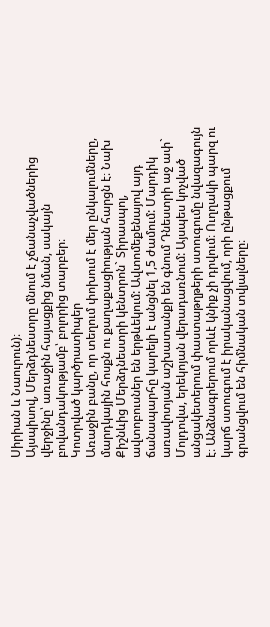Սիրիան և Նաուրուն)։
Այսպիսով, Մերձդնեստրը մնում է չճանաչվածներից վերջինը՝ առաջին հայացքից նման, սակայն բովանդակությամբ՝ բոլորից տարբեր։
Կոտրված կարծրատիպեր
Առաջին բանը, որ տեղում փոխում է մեր ընկալումները, մարդկային հոսքն ու քաղաքացիության հարցն է։ Նախ Քիշնևից Մերձդնեստրի կենտրոն` Տիրասպոլ, ավտոբուսներ են երթևեկում: Ավտոմեքենայով այդ ճանապարհը կարելի է անցնել 1,5 ժամում: Մարդիկ առավոտյան աշխատանքի են գնում Դնեստրի աջ ափ` Մոլդովա, երեկոյան վերադառնում: Այսպես կոչված անցակետերում փաստաթղթերի ստուգումը նվազագույն է։ Անձնագրերում որևէ կնիք չի դրվում։ Ուղղակի պարզ ու կարճ ստուգում է իրականացվում, որի ընթացքում գրանցվում են հիմնական տվյալները։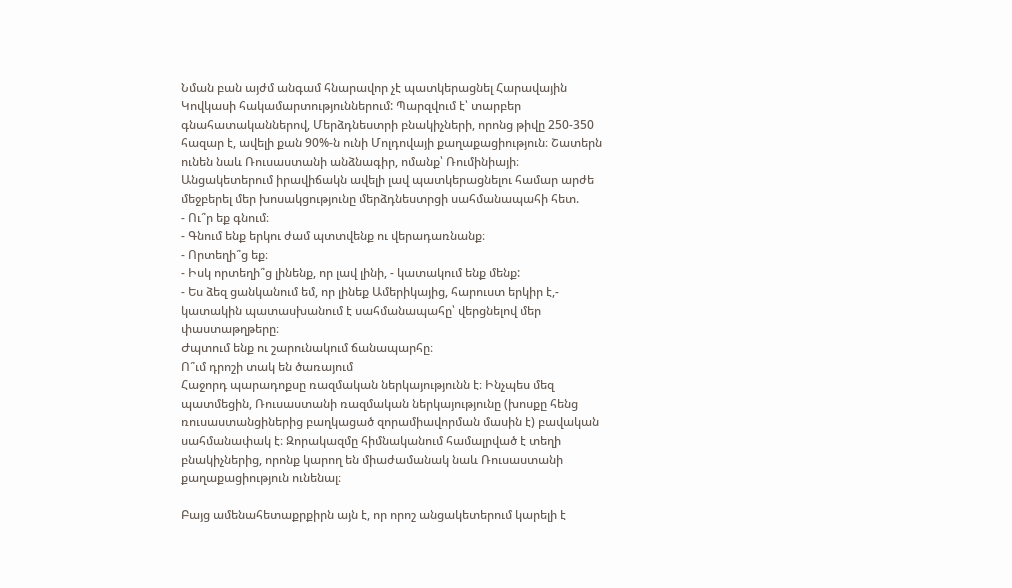Նման բան այժմ անգամ հնարավոր չէ պատկերացնել Հարավային Կովկասի հակամարտություններում: Պարզվում է՝ տարբեր գնահատականներով, Մերձդնեստրի բնակիչների, որոնց թիվը 250-350 հազար է, ավելի քան 90%-ն ունի Մոլդովայի քաղաքացիություն։ Շատերն ունեն նաև Ռուսաստանի անձնագիր, ոմանք՝ Ռումինիայի։
Անցակետերում իրավիճակն ավելի լավ պատկերացնելու համար արժե մեջբերել մեր խոսակցությունը մերձդնեստրցի սահմանապահի հետ.
- Ու՞ր եք գնում։
- Գնում ենք երկու ժամ պտտվենք ու վերադառնանք։
- Որտեղի՞ց եք։
- Իսկ որտեղի՞ց լինենք, որ լավ լինի, - կատակում ենք մենք:
- Ես ձեզ ցանկանում եմ, որ լինեք Ամերիկայից, հարուստ երկիր է,- կատակին պատասխանում է սահմանապահը՝ վերցնելով մեր փաստաթղթերը։
Ժպտում ենք ու շարունակում ճանապարհը։
Ո՞ւմ դրոշի տակ են ծառայում
Հաջորդ պարադոքսը ռազմական ներկայությունն է։ Ինչպես մեզ պատմեցին, Ռուսաստանի ռազմական ներկայությունը (խոսքը հենց ռուսաստանցիներից բաղկացած զորամիավորման մասին է) բավական սահմանափակ է։ Զորակազմը հիմնականում համալրված է տեղի բնակիչներից, որոնք կարող են միաժամանակ նաև Ռուսաստանի քաղաքացիություն ունենալ։

Բայց ամենահետաքրքիրն այն է, որ որոշ անցակետերում կարելի է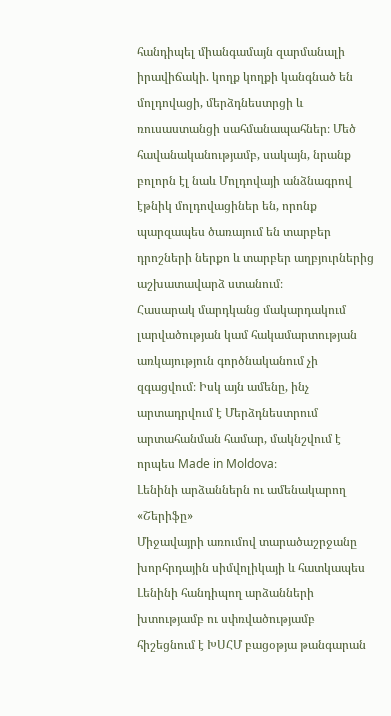հանդիպել միանգամայն զարմանալի իրավիճակի. կողք կողքի կանգնած են մոլդովացի, մերձդնեստրցի և ռուսաստանցի սահմանապահներ։ Մեծ հավանականությամբ, սակայն, նրանք բոլորն էլ նաև Մոլդովայի անձնագրով էթնիկ մոլդովացիներ են, որոնք պարզապես ծառայում են տարբեր դրոշների ներքո և տարբեր աղբյուրներից աշխատավարձ ստանում։
Հասարակ մարդկանց մակարդակում լարվածության կամ հակամարտության առկայություն գործնականում չի զգացվում։ Իսկ այն ամենը, ինչ արտադրվում է Մերձդնեստրում արտահանման համար, մակնշվում է որպես Made in Moldova։
Լենինի արձաններն ու ամենակարող «Շերիֆը»
Միջավայրի առումով տարածաշրջանը խորհրդային սիմվոլիկայի և հատկապես Լենինի հանդիպող արձանների խտությամբ ու սփռվածությամբ հիշեցնում է ԽՍՀՄ բացօթյա թանգարան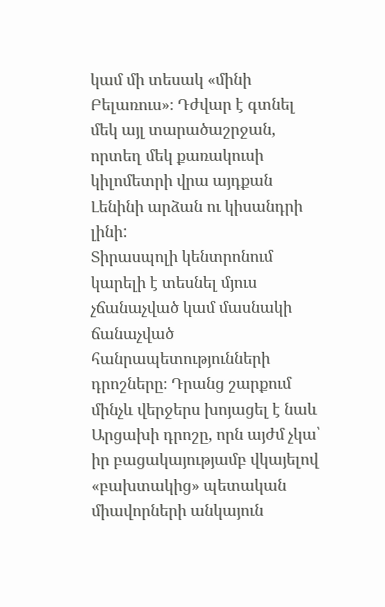կամ մի տեսակ «մինի Բելառուս»։ Դժվար է գտնել մեկ այլ տարածաշրջան, որտեղ մեկ քառակուսի կիլոմետրի վրա այդքան Լենինի արձան ու կիսանդրի լինի:
Տիրասպոլի կենտրոնում կարելի է տեսնել մյուս չճանաչված կամ մասնակի ճանաչված հանրապետությունների դրոշները։ Դրանց շարքում մինչև վերջերս խոյացել է նաև Արցախի դրոշը, որն այժմ չկա՝ իր բացակայությամբ վկայելով «բախտակից» պետական միավորների անկայուն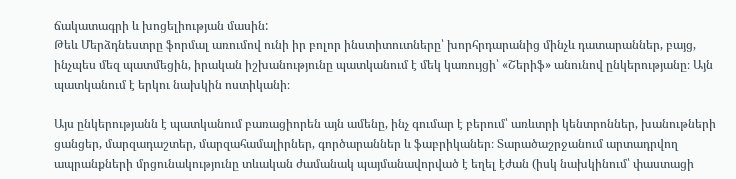ճակատագրի և խոցելիության մասին:
Թեև Մերձդնեստրը ֆորմալ առումով ունի իր բոլոր ինստիտուտները՝ խորհրդարանից մինչև դատարաններ, բայց, ինչպես մեզ պատմեցին, իրական իշխանությունը պատկանում է մեկ կառույցի՝ «Շերիֆ» անունով ընկերությանը։ Այն պատկանում է երկու նախկին ոստիկանի։

Այս ընկերությանն է պատկանում բառացիորեն այն ամենը, ինչ գումար է բերում՝ առևտրի կենտրոններ, խանութների ցանցեր, մարզադաշտեր, մարզահամալիրներ, գործարաններ և ֆաբրիկաներ։ Տարածաշրջանում արտադրվող ապրանքների մրցունակությունը տևական ժամանակ պայմանավորված է եղել էժան (իսկ նախկինում՝ փաստացի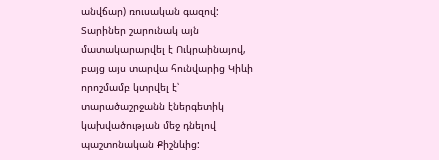անվճար) ռուսական գազով: Տարիներ շարունակ այն մատակարարվել է Ուկրաինայով, բայց այս տարվա հունվարից Կիևի որոշմամբ կտրվել է՝ տարածաշրջանն էներգետիկ կախվածության մեջ դնելով պաշտոնական Քիշնևից: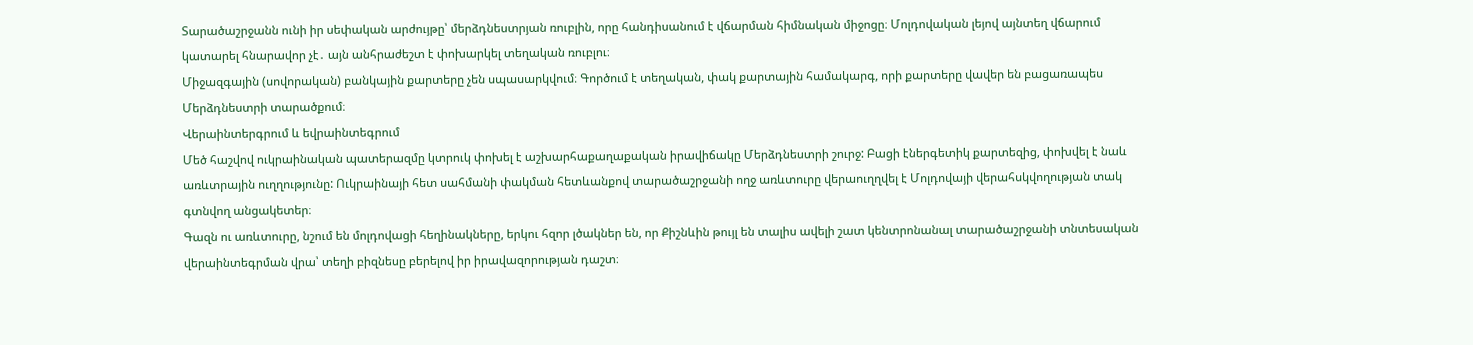Տարածաշրջանն ունի իր սեփական արժույթը՝ մերձդնեստրյան ռուբլին, որը հանդիսանում է վճարման հիմնական միջոցը։ Մոլդովական լեյով այնտեղ վճարում կատարել հնարավոր չէ․ այն անհրաժեշտ է փոխարկել տեղական ռուբլու։
Միջազգային (սովորական) բանկային քարտերը չեն սպասարկվում։ Գործում է տեղական, փակ քարտային համակարգ, որի քարտերը վավեր են բացառապես Մերձդնեստրի տարածքում։
Վերաինտերգրում և եվրաինտեգրում
Մեծ հաշվով ուկրաինական պատերազմը կտրուկ փոխել է աշխարհաքաղաքական իրավիճակը Մերձդնեստրի շուրջ: Բացի էներգետիկ քարտեզից, փոխվել է նաև առևտրային ուղղությունը: Ուկրաինայի հետ սահմանի փակման հետևանքով տարածաշրջանի ողջ առևտուրը վերաուղղվել է Մոլդովայի վերահսկվողության տակ գտնվող անցակետեր։
Գազն ու առևտուրը, նշում են մոլդովացի հեղինակները, երկու հզոր լծակներ են, որ Քիշնևին թույլ են տալիս ավելի շատ կենտրոնանալ տարածաշրջանի տնտեսական վերաինտեգրման վրա՝ տեղի բիզնեսը բերելով իր իրավազորության դաշտ։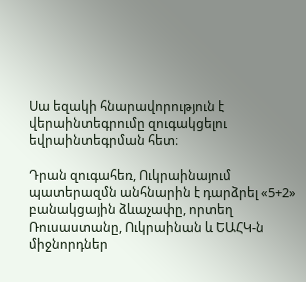Սա եզակի հնարավորություն է վերաինտեգրումը զուգակցելու եվրաինտեգրման հետ։

Դրան զուգահեռ, Ուկրաինայում պատերազմն անհնարին է դարձրել «5+2» բանակցային ձևաչափը, որտեղ Ռուսաստանը, Ուկրաինան և ԵԱՀԿ-ն միջնորդներ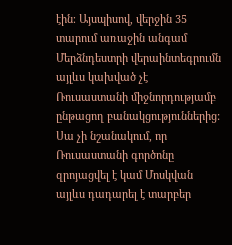էին։ Այսպիսով, վերջին 35 տարում առաջին անգամ Մերձնդեստրի վերաինտեգրումն այլևս կախված չէ Ռուսաստանի միջնորդությամբ ընթացող բանակցություններից: Սա չի նշանակում, որ Ռուսաստանի գործոնը զրոյացվել է կամ Մոսկվան այլևս դադարել է տարբեր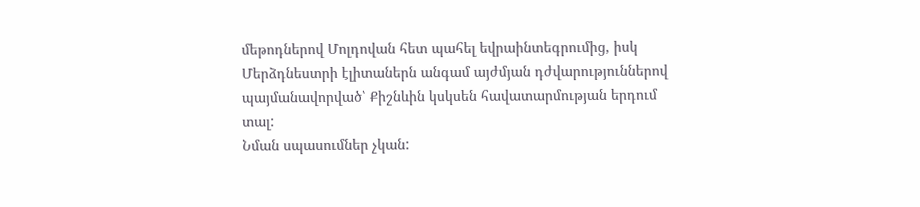մեթոդներով Մոլդովան հետ պահել եվրաինտեգրումից, իսկ Մերձդնեստրի էլիտաներն անգամ այժմյան դժվարություններով պայմանավորված՝ Քիշնևին կսկսեն հավատարմության երդում տալ:
Նման սպասումներ չկան: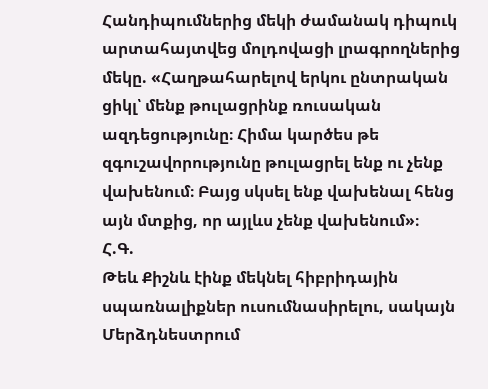Հանդիպումներից մեկի ժամանակ դիպուկ արտահայտվեց մոլդովացի լրագրողներից մեկը. «Հաղթահարելով երկու ընտրական ցիկլ՝ մենք թուլացրինք ռուսական ազդեցությունը։ Հիմա կարծես թե զգուշավորությունը թուլացրել ենք ու չենք վախենում։ Բայց սկսել ենք վախենալ հենց այն մտքից, որ այլևս չենք վախենում»։
Հ.Գ.
Թեև Քիշնև էինք մեկնել հիբրիդային սպառնալիքներ ուսումնասիրելու, սակայն Մերձդնեստրում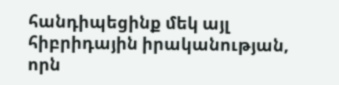հանդիպեցինք մեկ այլ հիբրիդային իրականության, որն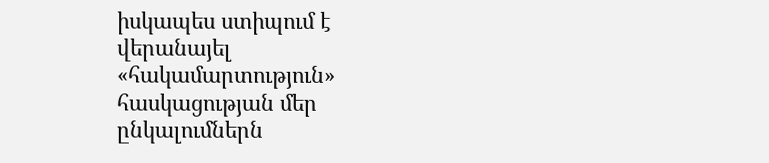իսկապես ստիպում է վերանայել «հակամարտություն» հասկացության մեր ընկալումներն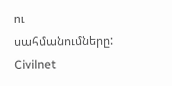ու սահմանումները:
Civilnet